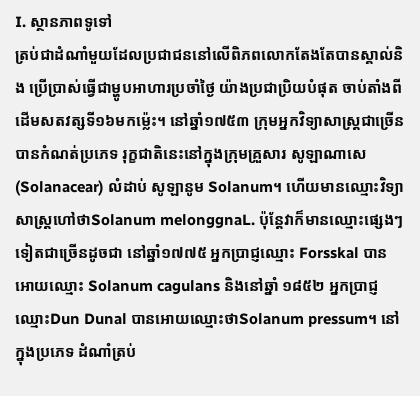I. ស្ថានភាពទូទៅ
ត្រប់ជាដំណាំមួយដែលប្រជាជននៅលើពិភពលោកតែងតែបានស្គាល់និង ប្រើប្រាស់ធ្វើជាម្ហូបអាហារប្រចាំថ្ងៃ យ៉ាងប្រជាប្រិយបំផុត ចាប់តាំងពីដើមសតវត្សទី១៦មកម្ល៉េះ។ នៅឆ្នាំ១៧៥៣ ក្រុមអ្នកវិទ្យាសាស្ដ្រជាច្រើន បានកំណត់ប្រភេទ រុក្ខជាតិនេះនៅក្នុងក្រុមគ្រួសារ សូឡាណាសេ (Solanacear) លំដាប់ សូឡានូម Solanum។ ហើយមានឈ្មោះវិទ្យាសាស្ដ្រហៅថាSolanum melonggnaL. ប៉ុន្ដែវាក៏មានឈ្មោះផ្សេងៗទៀតជាច្រើនដូចជា នៅឆ្នាំ១៧៧៥ អ្នកប្រាជ្ញឈ្មោះ Forsskal បានអោយឈ្មោះ Solanum cagulans និងនៅឆ្នាំ ១៨៥២ អ្នកប្រាជ្ញឈ្មោះDun Dunal បានអោយឈ្មោះថាSolanum pressum។ នៅក្នុងប្រភេទ ដំណាំត្រប់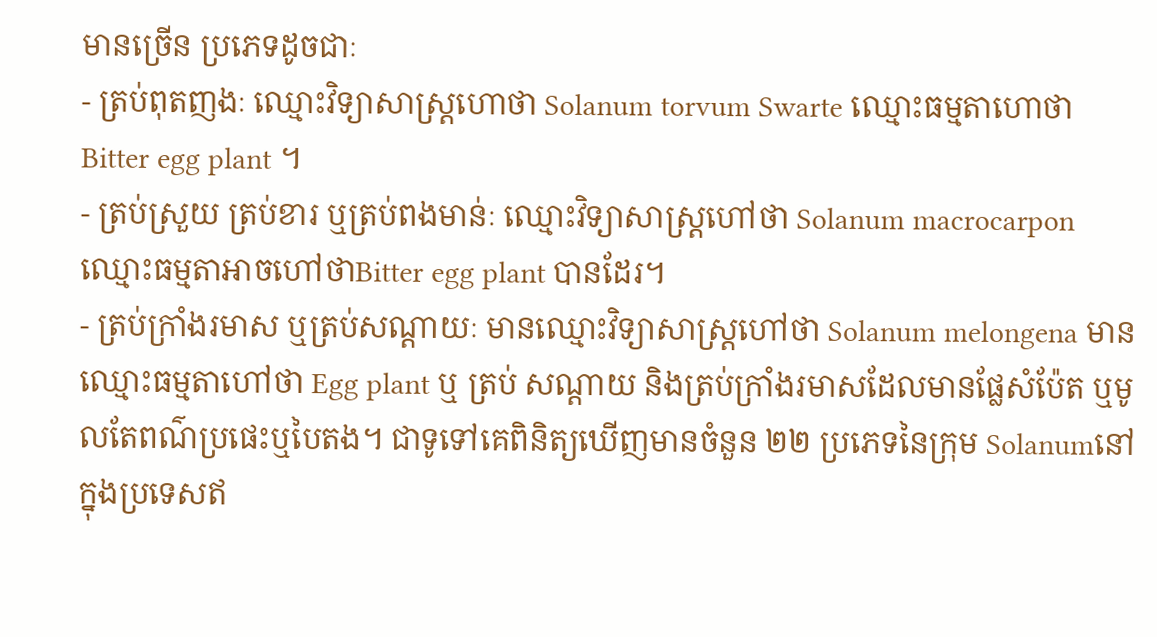មានច្រើន ប្រភេទដូចជាៈ
- ត្រប់ពុតញងៈ ឈ្មោះវិទ្យាសាស្ដ្រហោថា Solanum torvum Swarte ឈ្មោះធម្មតាហោថា Bitter egg plant ។
- ត្រប់ស្រួយ ត្រប់ខារ ឬត្រប់ពងមាន់ៈ ឈ្មោះវិទ្យាសាស្ដ្រហៅថា Solanum macrocarpon ឈ្មោះធម្មតាអាចហៅថាBitter egg plant បានដែរ។
- ត្រប់ក្រាំងរមាស ឬត្រប់សណ្ដាយៈ មានឈ្មោះវិទ្យាសាស្ដ្រហៅថា Solanum melongena មានឈ្មោះធម្មតាហៅថា Egg plant ឬ ត្រប់ សណ្ដាយ និងត្រប់ក្រាំងរមាសដែលមានផ្លែសំប៉ែត ឬមូលតែពណ៌ប្រផេះឬបៃតង។ ជាទូទៅគេពិនិត្យឃើញមានចំនួន ២២ ប្រភេទនៃក្រុម Solanumនៅក្នុងប្រទេសឥ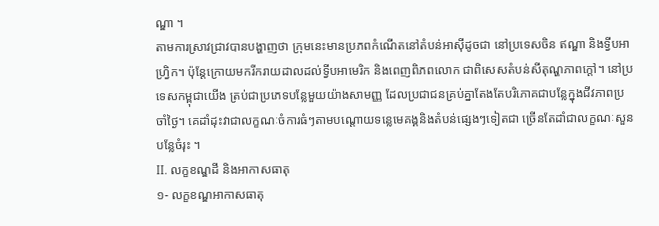ណ្ឌា ។
តាមការស្រាវជ្រាវបានបង្ហាញថា ក្រុមនេះមានប្រភពកំណើតនៅតំបន់អាស៊ីដូចជា នៅប្រទេសចិន ឥណ្ឌា និងទ្វីបអាហ្វ្រិក។ ប៉ុន្ដែក្រោយមករីករាយដាលដល់ទ្វីបអាមេរិក និងពេញពិភពលោក ជាពិសេសតំបន់សីតុណ្ហភាពក្ដៅ។ នៅប្រទេសកម្ពុជាយើង ត្រប់ជាប្រភេទបន្លែមួយយ៉ាងសាមញ្ញ ដែលប្រជាជនគ្រប់គ្នាតែងតែបរិភោគជាបន្លែក្នុងជីវភាពប្រចាំថ្ងៃ។ គេដាំដុះវាជាលក្ខណៈចំការធំៗតាមបណ្ដោយទន្លេមេគង្គនិងតំបន់ផ្សេងៗទៀតជា ច្រើនតែដាំជាលក្ខណៈសួនបន្លែចំរុះ ។
II. លក្ខខណ្ឌដី និងអាកាសធាតុ
១- លក្ខខណ្ឌអាកាសធាតុ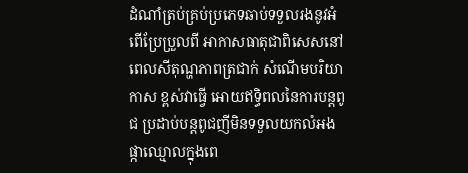ដំណាំត្រប់គ្រប់ប្រភេទឆាប់ទទួលរងនូវអំពើប្រែប្រួលពី អាកាសធាតុជាពិសេសនៅពេលសីតុណ្ហភាពត្រជាក់ សំណើមបរិយាកាស ខ្ពស់វាធ្វើ អោយឥទ្ធិពលនៃការបន្ដពូជ ប្រដាប់បន្ដពូជញីមិនទទួលយកលំអងផ្កាឈ្មោលក្នុងពេ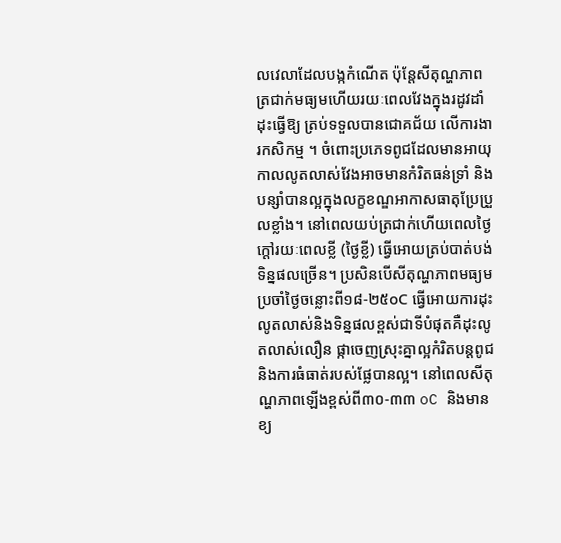លវេលាដែលបង្កកំណើត ប៉ុន្ដែសីតុណ្ហភាពត្រជាក់មធ្យមហើយរយៈពេលវែងក្នុងរដូវដាំដុះធ្វើឱ្យ ត្រប់ទទួលបានជោគជ័យ លើការងារកសិកម្ម ។ ចំពោះប្រភេទពូជដែលមានអាយុកាលលូតលាស់វែងអាចមានកំរិតធន់ទ្រាំ និងបន្សាំបានល្អក្នុងលក្ខខណ្ឌអាកាសធាតុប្រែប្រួលខ្លាំង។ នៅពេលយប់ត្រជាក់ហើយពេលថ្ងៃក្ដៅរយៈពេលខ្លី (ថ្ងៃខ្លី) ធ្វើអោយត្រប់បាត់បង់ទិន្នផលច្រើន។ ប្រសិនបើសីតុណ្ហភាពមធ្យមប្រចាំថ្ងៃចន្លោះពី១៨-២៥oC ធ្វើអោយការដុះលូតលាស់និងទិន្នផលខ្ពស់ជាទីបំផុតគឺដុះលូតលាស់លឿន ផ្កាចេញស្រុះគ្នាល្អកំរិតបន្ដពូជ និងការធំធាត់របស់ផ្លែបានល្អ។ នៅពេលសីតុណ្ហភាពឡើងខ្ពស់ពី៣០-៣៣ oC និងមាន ខ្យ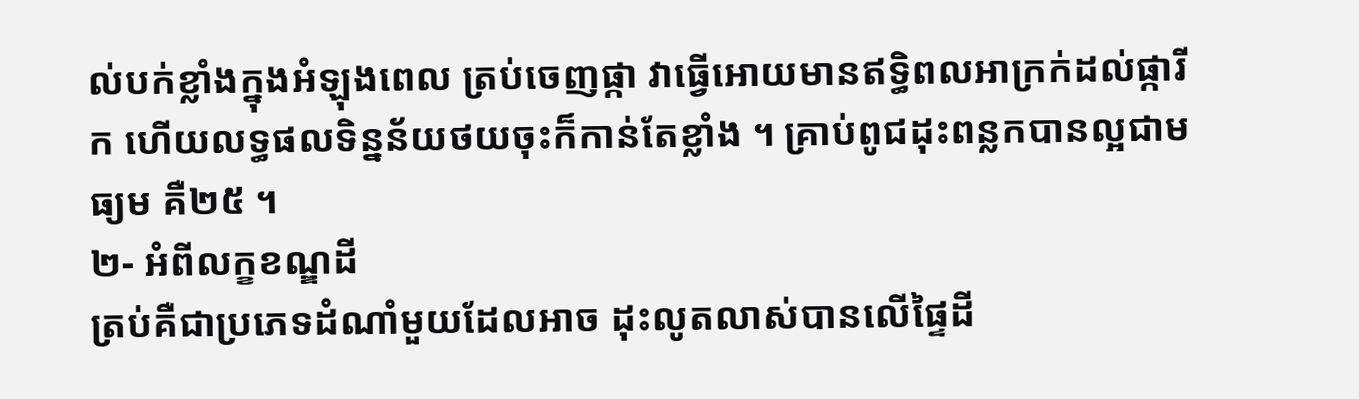ល់បក់ខ្លាំងក្នុងអំឡុងពេល ត្រប់ចេញផ្កា វាធ្វើអោយមានឥទ្ធិពលអាក្រក់ដល់ផ្ការីក ហើយលទ្ធផលទិន្នន័យថយចុះក៏កាន់តែខ្លាំង ។ គ្រាប់ពូជដុះពន្លកបានល្អជាមធ្យម គឺ២៥ ។
២- អំពីលក្ខខណ្ឌដី
ត្រប់គឺជាប្រភេទដំណាំមួយដែលអាច ដុះលូតលាស់បានលើផ្ទៃដី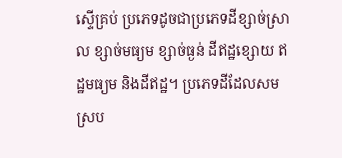ស្ទើគ្រប់ ប្រភេទដូចជាប្រភេទដីខ្សាច់ស្រាល ខ្សាច់មធ្យម ខ្សាច់ធ្ងន់ ដីឥដ្ឋខ្សោយ ឥដ្ឋមធ្យម និងដីឥដ្ឋ។ ប្រភេទដីដែលសមស្រប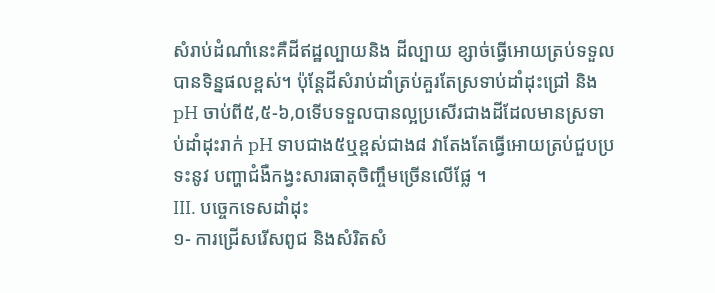សំរាប់ដំណាំនេះគឺដីឥដ្ឋល្បាយនិង ដីល្បាយ ខ្សាច់ធ្វើអោយត្រប់ទទួលបានទិន្នផលខ្ពស់។ ប៉ុន្ដែដីសំរាប់ដាំត្រប់គួរតែស្រទាប់ដាំដុះជ្រៅ និង pH ចាប់ពី៥,៥-៦,០ទើបទទួលបានល្អប្រសើរជាងដីដែលមានស្រទាប់ដាំដុះរាក់ pH ទាបជាង៥ឬខ្ពស់ជាង៨ វាតែងតែធ្វើអោយត្រប់ជួបប្រទះនូវ បញ្ហាជំងឺកង្វះសារធាតុចិញ្ចឹមច្រើនលើផ្លែ ។
III. បច្ចេកទេសដាំដុះ
១- ការជ្រើសរើសពូជ និងសំរិតសំ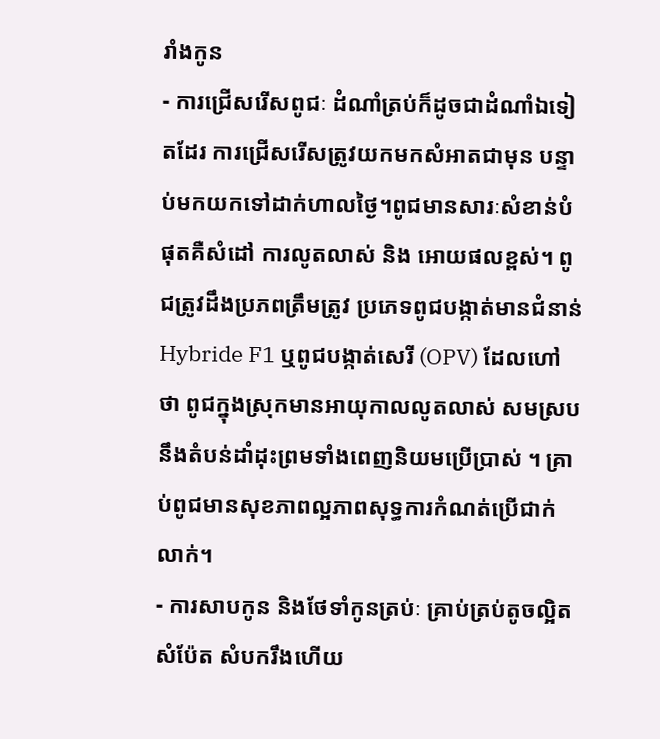រាំងកូន
- ការជ្រើសរើសពូជៈ ដំណាំត្រប់ក៏ដូចជាដំណាំឯទៀតដែរ ការជ្រើសរើសត្រូវយកមកសំអាតជាមុន បន្ទាប់មកយកទៅដាក់ហាលថ្ងៃ។ពូជមានសារៈសំខាន់បំផុតគឺសំដៅ ការលូតលាស់ និង អោយផលខ្ពស់។ ពូជត្រូវដឹងប្រភពត្រឹមត្រូវ ប្រភេទពូជបង្កាត់មានជំនាន់ Hybride F1 ឬពូជបង្កាត់សេរី (OPV) ដែលហៅថា ពូជក្នុងស្រុកមានអាយុកាលលូតលាស់ សមស្របនឹងតំបន់ដាំដុះព្រមទាំងពេញនិយមប្រើប្រាស់ ។ គ្រាប់ពូជមានសុខភាពល្អភាពសុទ្ធការកំណត់ប្រើជាក់លាក់។
- ការសាបកូន និងថែទាំកូនត្រប់ៈ គ្រាប់ត្រប់តូចល្អិតសំប៉ែត សំបករឹងហើយ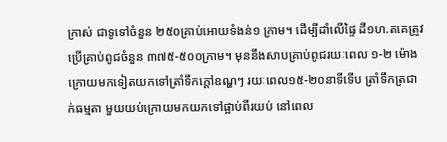ក្រាស់ ជាទូទៅចំនួន ២៥០គ្រាប់អោយទំងន់១ ក្រាម។ ដើម្បីដាំលើផ្ទៃ ដី១ហ.តគេត្រូវប្រើគ្រាប់ពូជចំនួន ៣៧៥-៥០០ក្រាម។ មុននឹងសាបគ្រាប់ពូជរយៈពេល ១-២ ម៉ោងក្រោយមកទៀតយកទៅត្រាំទឹកក្ដៅឧណ្ហៗ រយៈពេល១៥-២០នាទីទើប ត្រាំទឹកត្រជាក់ធម្មតា មួយយប់ក្រោយមកយកទៅផ្អាប់ពីរយប់ នៅពេល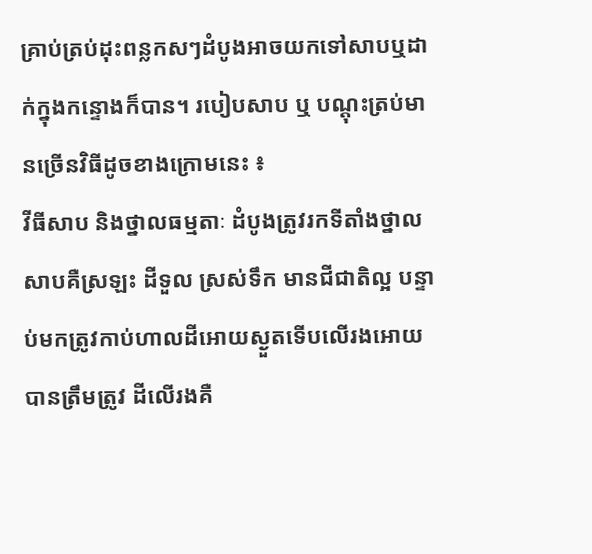គ្រាប់ត្រប់ដុះពន្លកសៗដំបូងអាចយកទៅសាបឬដាក់ក្នុងកន្ទោងក៏បាន។ របៀបសាប ឬ បណ្ដុះត្រប់មានច្រើនវិធីដូចខាងក្រោមនេះ ៖
វីធីសាប និងថ្នាលធម្មតាៈ ដំបូងត្រូវរកទីតាំងថ្នាលសាបគឺស្រឡះ ដីទួល ស្រស់ទឹក មានជីជាតិល្អ បន្ទាប់មកត្រូវកាប់ហាលដីអោយស្ងួតទើបលើរងអោយបានត្រឹមត្រូវ ដីលើរងគឺ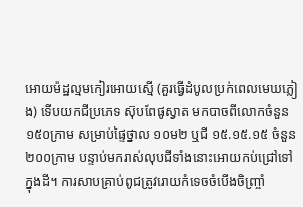អោយម៉ដ្ឋល្មមកៀរអោយស្មើ (គួរធ្វើដំបូលប្រក់ពេលមេឃភ្លៀង) ទើបយកជីប្រភេទ ស៊ុបពែផូស្វាត មកបាចពីលោកចំនួន ១៥០ក្រាម សម្រាប់ផ្ទៃថ្នាល ១០ម២ ឬជី ១៥.១៥.១៥ ចំនួន ២០០ក្រាម បន្ទាប់មករាស់លុបជីទាំងនោះអោយកប់ជ្រៅទៅក្នុងដី។ ការសាបគ្រាប់ពូជត្រូវរោយកំទេចចំបើងចិញ្ច្រាំ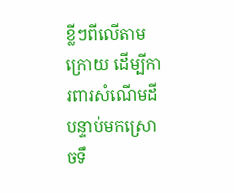ខ្លីៗពីលើតាមក្រោយ ដើម្បីការពារសំណើមដី បន្ទាប់មកស្រោចទឹ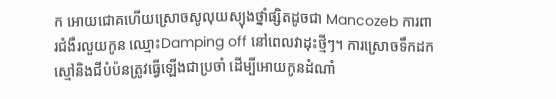ក អោយជោគហើយស្រោចសូលុយស្យុងថ្នាំផ្សិតដូចជា Mancozeb ការពារជំងឺរលួយកូន ឈ្មោះDamping off នៅពេលវាដុះថ្មីៗ។ ការស្រោចទឹកដកស្មៅនិងជីបំប៉នត្រូវធ្វើឡើងជាប្រចាំ ដើម្បីអោយកូនដំណាំ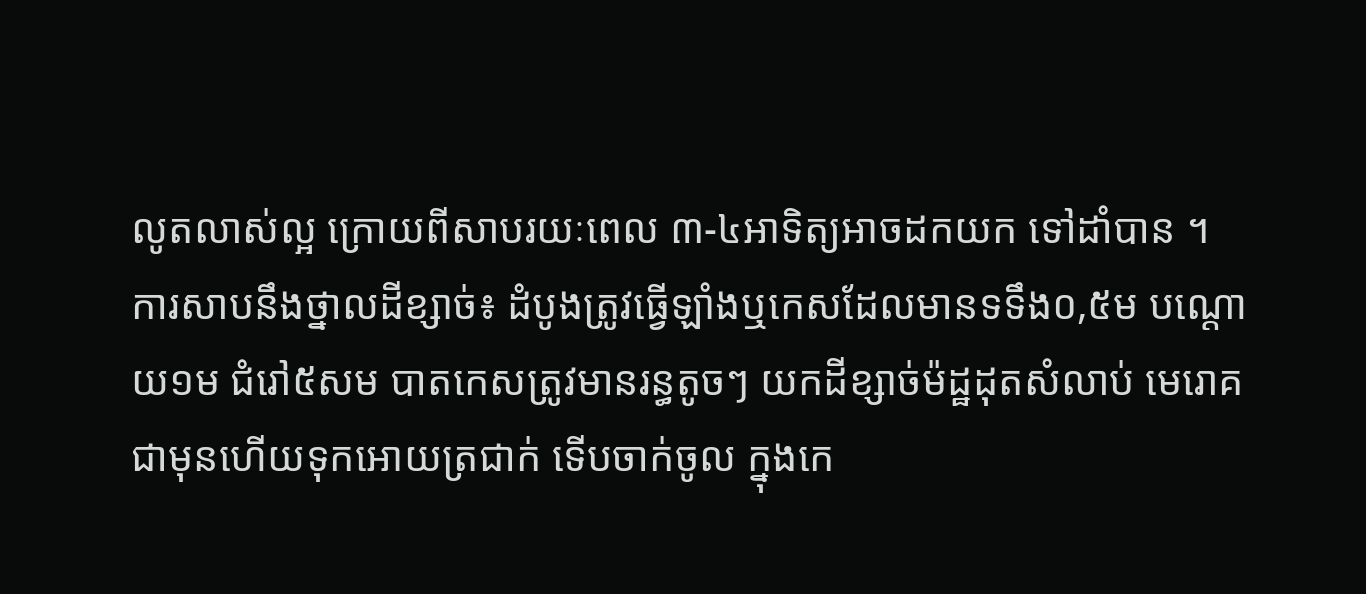លូតលាស់ល្អ ក្រោយពីសាបរយៈពេល ៣-៤អាទិត្យអាចដកយក ទៅដាំបាន ។
ការសាបនឹងថ្នាលដីខ្សាច់៖ ដំបូងត្រូវធ្វើឡាំងឬកេសដែលមានទទឹង០,៥ម បណ្ដោយ១ម ជំរៅ៥សម បាតកេសត្រូវមានរន្ធតូចៗ យកដីខ្សាច់ម៉ដ្ឋដុតសំលាប់ មេរោគជាមុនហើយទុកអោយត្រជាក់ ទើបចាក់ចូល ក្នុងកេ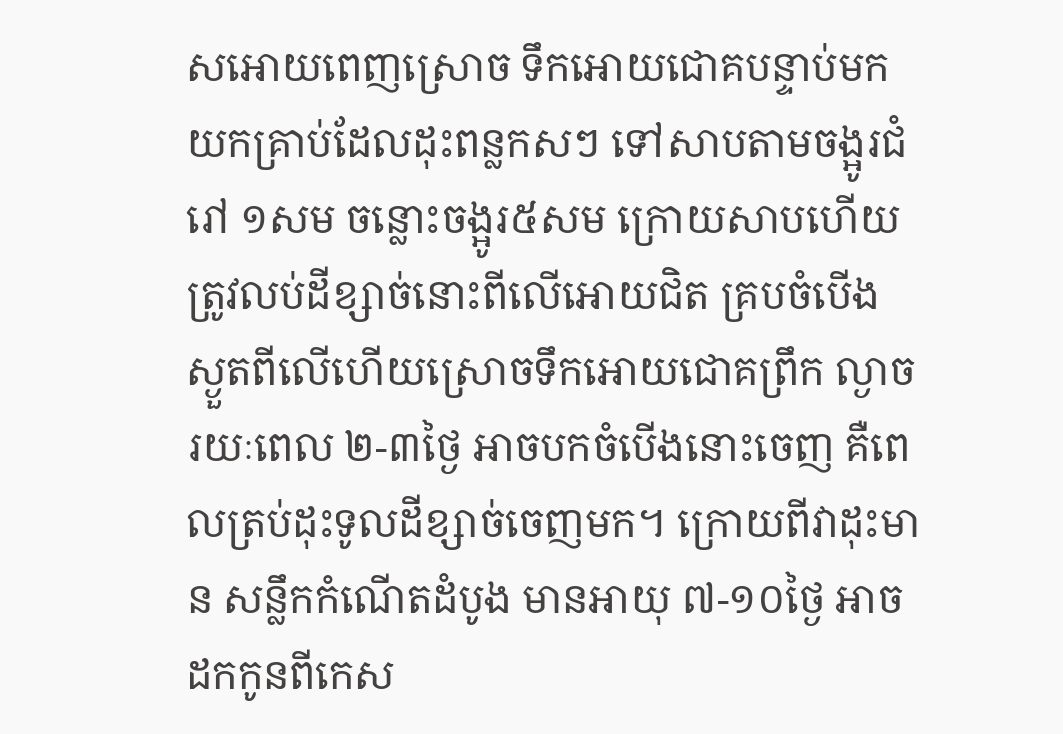សអោយពេញស្រោច ទឹកអោយជោគបន្ទាប់មកយកគ្រាប់ដែលដុះពន្លកសៗ ទៅសាបតាមចង្អូរជំរៅ ១សម ចន្លោះចង្អូរ៥សម ក្រោយសាបហើយត្រូវលប់ដីខ្សាច់នោះពីលើអោយជិត គ្របចំបើង ស្ងួតពីលើហើយស្រោចទឹកអោយជោគព្រឹក ល្ងាច រយៈពេល ២-៣ថ្ងៃ អាចបកចំបើងនោះចេញ គឺពេលត្រប់ដុះទូលដីខ្សាច់ចេញមក។ ក្រោយពីវាដុះមាន សន្លឹកកំណើតដំបូង មានអាយុ ៧-១០ថ្ងៃ អាចដកកូនពីកេស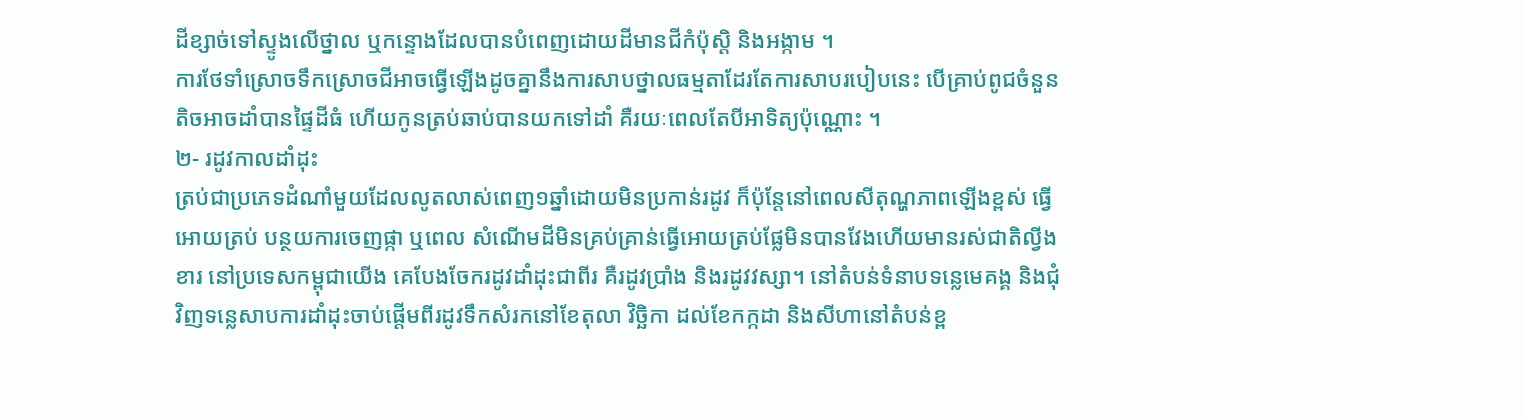ដីខ្សាច់ទៅស្ទូងលើថ្នាល ឬកន្ទោងដែលបានបំពេញដោយដីមានជីកំប៉ុស្ដិ និងអង្កាម ។
ការថែទាំស្រោចទឹកស្រោចជីអាចធ្វើឡើងដូចគ្នានឹងការសាបថ្នាលធម្មតាដែរតែការសាបរបៀបនេះ បើគ្រាប់ពូជចំនួនតិចអាចដាំបានផ្ទៃដីធំ ហើយកូនត្រប់ឆាប់បានយកទៅដាំ គឺរយៈពេលតែបីអាទិត្យប៉ុណ្ណោះ ។
២- រដូវកាលដាំដុះ
ត្រប់ជាប្រភេទដំណាំមួយដែលលូតលាស់ពេញ១ឆ្នាំដោយមិនប្រកាន់រដូវ ក៏ប៉ុន្ដែនៅពេលសីតុណ្ហភាពឡើងខ្ពស់ ធ្វើអោយត្រប់ បន្ថយការចេញផ្កា ឬពេល សំណើមដីមិនគ្រប់គ្រាន់ធ្វើអោយត្រប់ផ្លែមិនបានវែងហើយមានរស់ជាតិល្វីងខារ នៅប្រទេសកម្ពុជាយើង គេបែងចែករដូវដាំដុះជាពីរ គឺរដូវប្រាំង និងរដូវវស្សា។ នៅតំបន់ទំនាបទន្លេមេគង្គ និងជុំវិញទន្លេសាបការដាំដុះចាប់ផ្ដើមពីរដូវទឹកសំរកនៅខែតុលា វិច្ឆិកា ដល់ខែកក្កដា និងសីហានៅតំបន់ខ្ព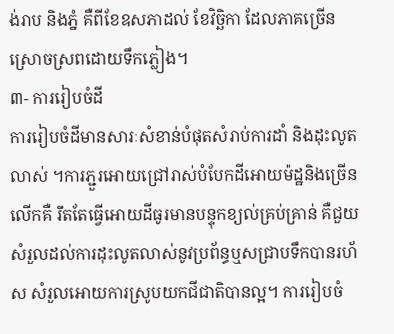ង់រាប និងភ្នំ គឺពីខែឧសភាដល់ ខែវិច្ឆិកា ដែលភាគច្រើនស្រោចស្រពដោយទឹកភ្លៀង។
៣- ការរៀបចំដី
ការរៀបចំដីមានសារៈសំខាន់បំផុតសំរាប់ការដាំ និងដុះលូតលាស់ ។ការភ្ជួរអោយជ្រៅរាស់បំបែកដីអោយម៉ដ្ឋនិងច្រើនលើកគឺ រឹតតែធ្វើអោយដីធូរមានបន្ទុកខ្យល់គ្រប់គ្រាន់ គឺជួយសំរួលដល់ការដុះលូតលាស់នូវប្រព័ន្ធឬសជ្រាបទឹកបានរហ័ស សំរួលអោយការស្រូបយកជីជាតិបានល្អ។ ការរៀបចំ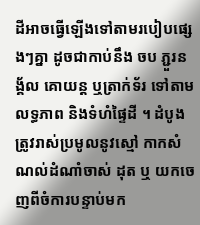ដីអាចធ្វើឡើងទៅតាមរបៀបផ្សេងៗគ្នា ដូចជាកាប់នឹង ចប ភ្ជួរនង្គ័ល គោយន្ដ ឬត្រាក់ទ័រ ទៅតាមលទ្ធភាព និងទំហំផ្ទៃដី ។ ដំបូងត្រូវរាស់ប្រមូលនូវស្មៅ កាកសំណល់ដំណាំចាស់ ដុត ឬ យកចេញពីចំការបន្ទាប់មក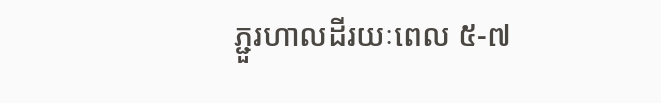ភ្ជួរហាលដីរយៈពេល ៥-៧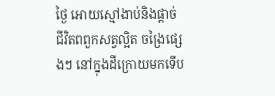ថ្ងៃ អោយស្មៅងាប់និងផ្ដាច់ជីវិតពពួកសត្វល្អិត ចង្រៃផ្សេងៗ នៅក្នុងដីក្រោយមកទើប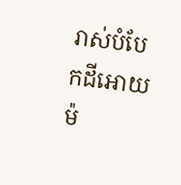រាស់បំបែកដីអោយម៉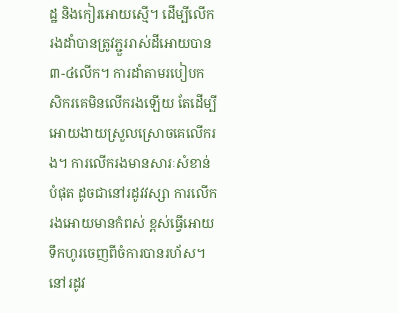ដ្ឋ និងកៀរអោយស្មើ។ ដើម្បីលើករងដាំបានត្រូវភ្ជួររាស់ដីអោយបាន ៣-៤លើក។ ការដាំតាមរបៀបកសិករគេមិនលើករងឡើយ តែដើម្បីអោយងាយស្រួលស្រោចគេលើករង។ ការលើករងមានសារៈសំខាន់បំផុត ដូចជានៅរដូវវស្សា ការលើករងអោយមានកំពស់ ខ្ពស់ធ្វើអោយទឹកហូរចេញពីចំការបានរហ័ស។ នៅរដូវ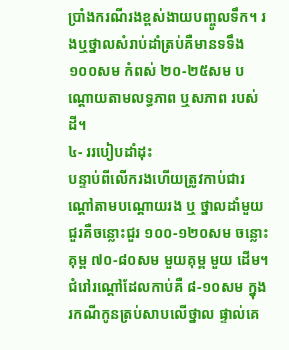ប្រាំងករណីរងខ្ពស់ងាយបញ្ចូលទឹក។ រងឬថ្នាលសំរាប់ដាំត្រប់គឺមានទទឹង ១០០សម កំពស់ ២០-២៥សម បណ្ដោយតាមលទ្ធភាព ឬសភាព របស់ដី។
៤- ររបៀបដាំដុះ
បន្ទាប់ពីលើករងហើយត្រូវកាប់ជារណ្ដៅតាមបណ្ដោយរង ឬ ថ្នាលដាំមួយជួរគឺចន្លោះជួរ ១០០-១២០សម ចន្លោះគុម្ព ៧០-៨០សម មួយគុម្ព មួយ ដើម។ ជំរៅរណ្ដៅដែលកាប់គឺ ៨-១០សម ក្នុងរកណីកូនត្រប់សាបលើថ្នាល ផ្ទាល់គេ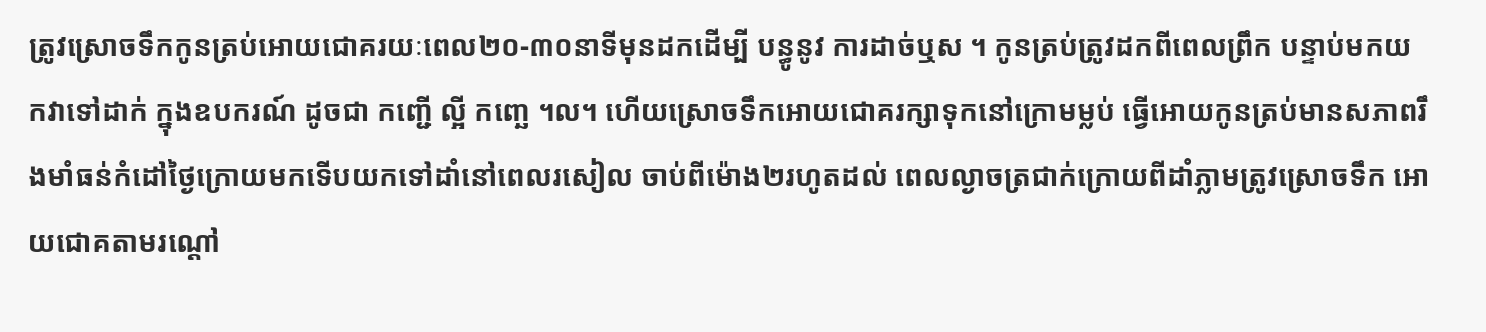ត្រូវស្រោចទឹកកូនត្រប់អោយជោគរយៈពេល២០-៣០នាទីមុនដកដើម្បី បន្ធូនូវ ការដាច់ឬស ។ កូនត្រប់ត្រូវដកពីពេលព្រឹក បន្ទាប់មកយកវាទៅដាក់ ក្នុងឧបករណ៍ ដូចជា កញ្ជើ ល្អី កញ្ឆេ ។ល។ ហើយស្រោចទឹកអោយជោគរក្សាទុកនៅក្រោមម្លប់ ធ្វើអោយកូនត្រប់មានសភាពរឹងមាំធន់កំដៅថ្ងៃក្រោយមកទើបយកទៅដាំនៅពេលរសៀល ចាប់ពីម៉ោង២រហូតដល់ ពេលល្ងាចត្រជាក់ក្រោយពីដាំភ្លាមត្រូវស្រោចទឹក អោយជោគតាមរណ្ដៅ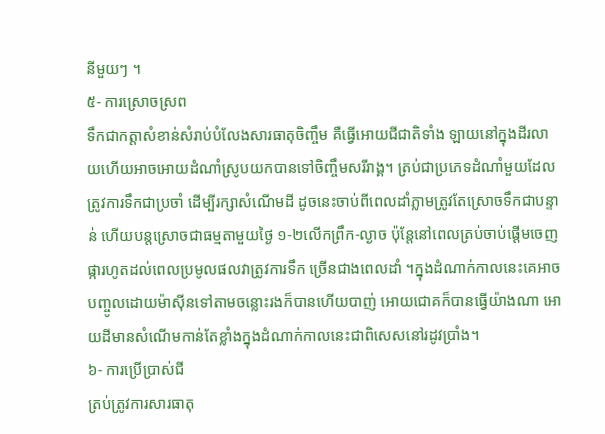នីមួយៗ ។
៥- ការស្រោចស្រព
ទឹកជាកត្ដាសំខាន់សំរាប់បំលែងសារធាតុចិញ្ចឹម គឺធ្វើអោយជីជាតិទាំង ឡាយនៅក្នុងដីរលាយហើយអាចអោយដំណាំស្រូបយកបានទៅចិញ្ចឹមសរីរាង្គ។ ត្រប់ជាប្រភេទដំណាំមួយដែលត្រូវការទឹកជាប្រចាំ ដើម្បីរក្សាសំណើមដី ដូចនេះចាប់ពីពេលដាំភ្លាមត្រូវតែស្រោចទឹកជាបន្ទាន់ ហើយបន្ដស្រោចជាធម្មតាមួយថ្ងៃ ១-២លើកព្រឹក-ល្ងាច ប៉ុន្ដែនៅពេលត្រប់ចាប់ផ្ដើមចេញផ្ការហូតដល់ពេលប្រមូលផលវាត្រូវការទឹក ច្រើនជាងពេលដាំ ។ក្នុងដំណាក់កាលនេះគេអាចបញ្ចូលដោយម៉ាស៊ីនទៅតាមចន្លោះរងក៏បានហើយបាញ់ អោយជោគក៏បានធ្វើយ៉ាងណា អោយដីមានសំណើមកាន់តែខ្លាំងក្នុងដំណាក់កាលនេះជាពិសេសនៅរដូវប្រាំង។
៦- ការប្រើប្រាស់ជី
ត្រប់ត្រូវការសារធាតុ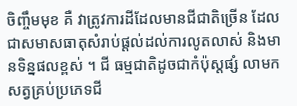ចិញ្ចឹមមុខ គឺ វាត្រូវការដីដែលមានជីជាតិច្រើន ដែលជាសមាសធាតុសំរាប់ផ្ដល់ដល់ការលូតលាស់ និងមានទិន្នផលខ្ពស់ ។ ជី ធម្មជាតិដូចជាកំប៉ុស្ដផ្សំ លាមកសត្វគ្រប់ប្រភេទជី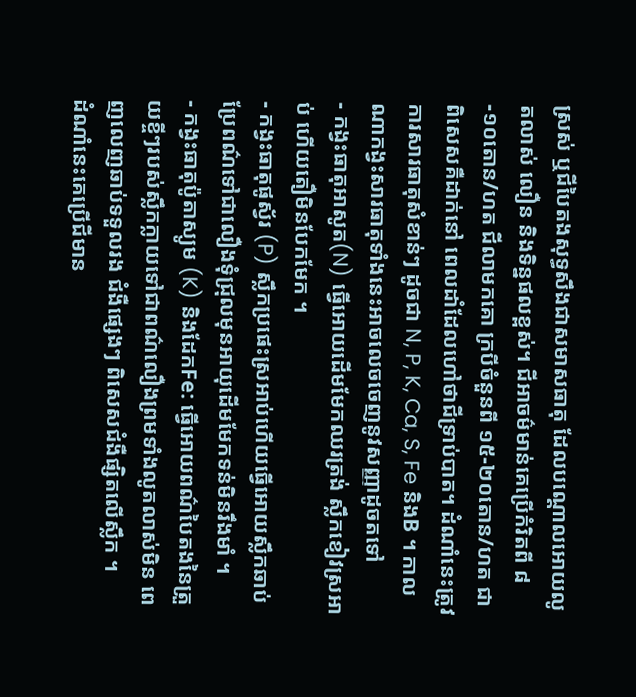ស្រស់ ឬជីបៃតងសុទ្ធសឹងជាសមាសធាតុ ដែលបណ្ដោលអោយលូតលាស់ លឿន និងទិន្នផលខ្ពស់។ ជីអាចម៌មាន់គេប្រើកំរិតពី ៨-១០តោន/ហត ជីលាមកគោ ក្របីចំនួនពី ១៥-២០តោន/ហត ជាពិសេសគឺដាក់នៅ ពេលដាំដែលហៅថាជីទ្រាប់បាត។ ដំណាំនេះត្រូវការសារធាតុសំខាន់ៗ ដូចជា N, P, K, Ca, S, Fe និងB ។ កាលណាកង្វះសារធាតុទាំងនេះអាចលេចចេញនូវសញ្ញាដូចតទៅ
- កង្វះធាតុអាសូត(N) ធ្វើអោយដើមមែកឈរត្រង់ ស្លឹកខៀវស្រអាប់ ហើយតឿមិនបែកមែក ។
- កង្វះធាតុផូស្វ័រ (P) ស្លឹកប្រផេះស្រអាប់ហើយធ្វើអោយស្លឹកឆាប់ ប្រែពណ៌ទៅជាលឿងទុំជ្រុលមុនអាយុដើមមែកទន់មិនរឹងមាំ ។
- កង្វះធាតុប៉ូតាស្យូម (K) និងដែកFe: ធ្វើអោយពណ៌បៃតងនៃត្រួយខ្ចីៗរបស់ស្លឹកក្លាយទៅជាពណ៌លឿងព្រមទាំងលូតលាស់មិន ពេញលេញឆាប់ទទួលរង ជំងឺផ្សេងៗ ពិសេសជំងឺផ្សិតលើស្លឹក ។
ដំណាំនេះគេប្រើជីមាន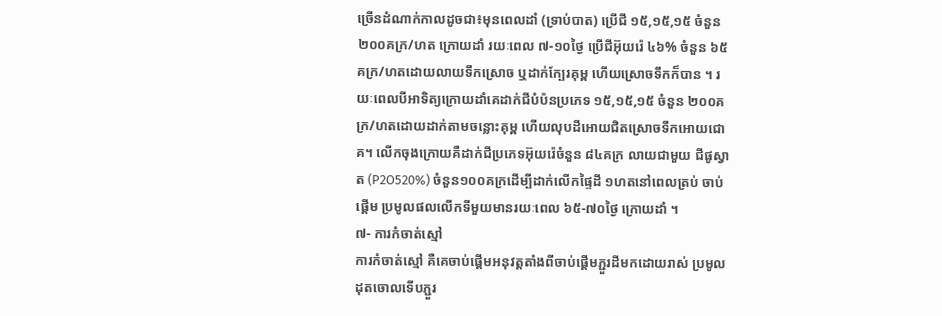ច្រើនដំណាក់កាលដូចជា៖មុនពេលដាំ (ទ្រាប់បាត) ប្រើជី ១៥,១៥,១៥ ចំនួន ២០០គក្រ/ហត ក្រោយដាំ រយៈពេល ៧-១០ថ្ងៃ ប្រើជីអ៊ុយរ៉េ ៤៦% ចំនួន ៦៥គក្រ/ហតដោយលាយទឹកស្រោច ឬដាក់ក្បែរគុម្ព ហើយស្រោចទឹកក៏បាន ។ រយៈពេលបីអាទិត្យក្រោយដាំគេដាក់ជីបំប៉នប្រភេទ ១៥,១៥,១៥ ចំនួន ២០០គក្រ/ហតដោយដាក់តាមចន្លោះគុម្ព ហើយលុបដីអោយជិតស្រោចទឹកអោយជោគ។ លើកចុងក្រោយគឺដាក់ជីប្រភេទអ៊ុយរ៉េចំនួន ៨៤គក្រ លាយជាមួយ ជីផូស្វាត (P2O520%) ចំនួន១០០គក្រដើម្បីដាក់លើកផ្ទៃដី ១ហតនៅពេលត្រប់ ចាប់ផ្ដើម ប្រមូលផលលើកទីមួយមានរយៈពេល ៦៥-៧០ថ្ងៃ ក្រោយដាំ ។
៧- ការកំចាត់ស្មៅ
ការកំចាត់ស្មៅ គឺគេចាប់ផ្ដើមអនុវត្ដតាំងពីចាប់ផ្ដើមភ្ជួរដីមកដោយរាស់ ប្រមូលដុតចោលទើបភ្ជួរ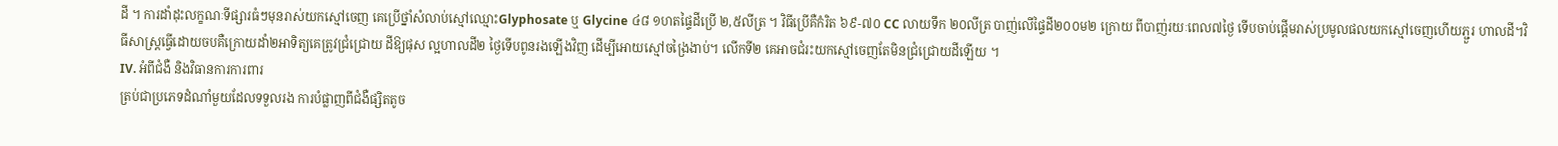ដី ។ ការដាំដុះលក្ខណៈទីផ្សារធំៗមុនរាស់យកស្មៅចេញ គេប្រើថ្នាំសំលាប់ស្មៅឈ្មោះGlyphosate ឬ Glycine ៤៨ ១ហតផ្ទៃដីប្រើ ២,៥លីត្រ ។ វិធីប្រើគឺកំរិត ៦៩-៧០ CC លាយទឹក ២០លីត្រ បាញ់លើផ្ទៃដី២០០ម២ ក្រោយ ពីបាញ់រយៈពេល៧ថ្ងៃ ទើបចាប់ផ្ដើមរាស់ប្រមូលផលយកស្មៅចេញហើយភ្ជួរ ហាលដី។វិធីសាស្រ្តធ្វើដោយចបគឺក្រោយដាំ២អាទិត្យគេត្រូវជ្រំជ្រោយ ដីឱ្យផុស ល្អហាលដី២ ថ្ងៃទើបពូនរងឡើងវិញ ដើម្បីអោយស្មៅចង្រៃងាប់។ លើកទី២ គេអាចជំរះយកស្មៅចេញតែមិនជ្រំជ្រោយដីឡើយ ។
IV. អំពីជំងឺ និងវិធានការការពារ
ត្រប់ជាប្រភេទដំណាំមួយដែលទទួលរង ការបំផ្លាញពីជំងឺផ្សិតតូច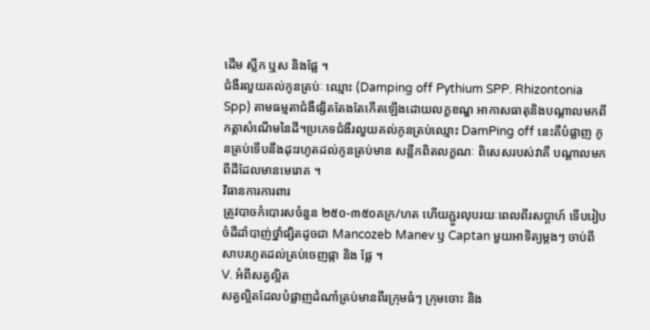ដើម ស្លឹក ឬស និងផ្លែ ។
ជំងឺរលួយគល់កូនត្រប់ៈ ឈ្មោះ (Damping off Pythium SPP. Rhizontonia Spp) តាមធម្មតាជំងឺផ្សិតតែងតែកើតឡើងដោយលក្ខខណ្ឌ អាកាសធាតុនិងបណ្ដាលមកពីកត្ដាសំណើមនៃដី។ប្រភេទជំងឺរលួយគល់កូនត្រប់ឈ្មោះ DamPing off នេះគឺបំផ្លាញ កូនត្រប់ទើបនឹងដុះរហូតដល់កូនត្រប់មាន សន្លឹកពិតលក្ខណៈ ពិសេសរបស់វាគឺ បណ្ដាលមកពីដីដែលមានមេរោគ ។
វិធានការការពារ
ត្រូវបាចកំបោរសចំនួន ២៥០-៣៥០គក្រ/ហត ហើយភ្ជួរលុបរយៈពេលពីរសប្ដាហ៍ ទើបរៀបចំដីដាំបាញ់ថ្នាំផ្សិតដូចជា Mancozeb Manev ឫ Captan មួយអាទិត្យម្ដងៗ ចាប់ពីសាបរហូតដល់ត្រប់ចេញផ្កា និង ផ្លែ ។
V. អំពីសត្វល្អិត
សត្វល្អិតដែលបំផ្លាញដំណាំត្រប់មានពីរក្រុមធំៗ ក្រុមចោះ និង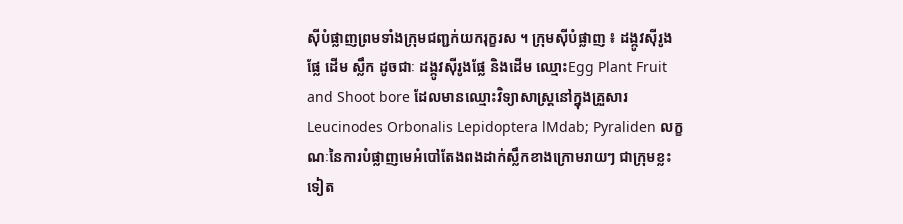ស៊ីបំផ្លាញព្រមទាំងក្រុមជញ្ជក់យករុក្ខរស ។ ក្រុមស៊ីបំផ្លាញ ៖ ដង្កូវស៊ីរូងផ្លែ ដើម ស្លឹក ដូចជាៈ ដង្កូវស៊ីរូងផ្លែ និងដើម ឈ្មោះEgg Plant Fruit and Shoot bore ដែលមានឈ្មោះវិទ្យាសាស្ដ្រនៅក្នុងគ្រួសារ Leucinodes Orbonalis Lepidoptera lMdab; Pyraliden លក្ខណៈនៃការបំផ្លាញមេអំបៅតែងពងដាក់ស្លឹកខាងក្រោមរាយៗ ជាក្រុមខ្លះទៀត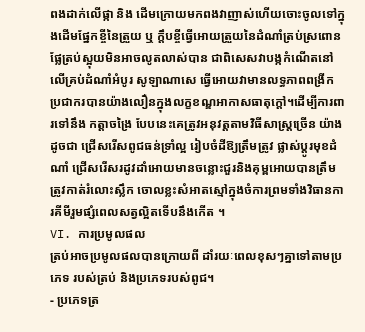ពងដាក់លើផ្កា និង ដើមក្រោយមកពងវាញាស់ហើយចោះចូលទៅក្នុងដើមផ្នែកខ្ចីនៃត្រួយ ឬ ក្ដឹបខ្ចីធ្វើអោយត្រួយនៃដំណាំត្រប់ស្រពោន ផ្លែត្រប់ស្អុយមិនអាចលូតលាស់បាន ជាពិសេសវាបង្កកំណើតនៅលើគ្រប់ដំណាំអំបូរ សូឡាណាសេ ធ្វើអោយវាមានលទ្ធភាពពង្រីក ប្រជាករបានយ៉ាងលឿនក្នុងលក្ខខណ្ឌអាកាសធាតុក្ដៅ។ដើម្បីការពារទៅនឹង កត្ដាចង្រៃ បែបនេះគេត្រូវអនុវត្ដតាមវិធីសាស្ដ្រច្រើន យ៉ាងដូចជា ជ្រើសរើសពូជធន់ទ្រាំល្អ រៀបចំដីឱ្យត្រឹមត្រូវ ផ្លាស់ប្ដូរមុខដំណាំ ជ្រើសរើសរដូវដាំអោយមានចន្លោះជួរនិងគុម្ពអោយបានត្រឹមត្រូវកាត់រំលោះស្លឹក ចោលខ្លះសំអាតស្មៅក្នុងចំការព្រមទាំងវិធានការគីមីរួមផ្សំពេលសត្វល្អិតទើបនឹងកើត ។
VI. ការប្រមូលផល
ត្រប់អាចប្រមូលផលបានក្រោយពី ដាំរយៈពេលខុសៗគ្នាទៅតាមប្រភេទ របស់ត្រប់ និងប្រភេទរបស់ពូជ។
- ប្រភេទត្រ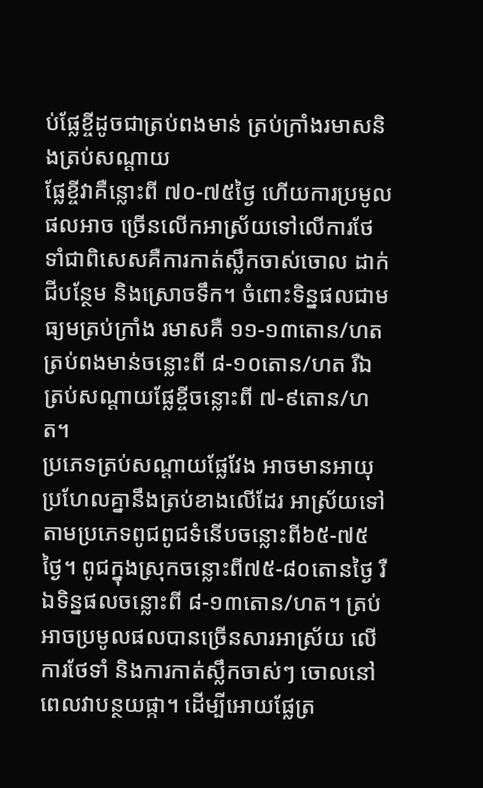ប់ផ្លែខ្ចីដូចជាត្រប់ពងមាន់ ត្រប់ក្រាំងរមាសនិងត្រប់សណ្ដាយ
ផ្លែខ្ចីវាគឺន្លោះពី ៧០-៧៥ថ្ងៃ ហើយការប្រមូលផលអាច ច្រើនលើកអាស្រ័យទៅលើការថែទាំជាពិសេសគឺការកាត់ស្លឹកចាស់ចោល ដាក់ជីបន្ថែម និងស្រោចទឹក។ ចំពោះទិន្នផលជាមធ្យមត្រប់ក្រាំង រមាសគឺ ១១-១៣តោន/ហត ត្រប់ពងមាន់ចន្លោះពី ៨-១០តោន/ហត រឺឯត្រប់សណ្ដាយផ្លែខ្ចីចន្លោះពី ៧-៩តោន/ហត។
ប្រភេទត្រប់សណ្ដាយផ្លែវែង អាចមានអាយុប្រហែលគ្នានឹងត្រប់ខាងលើដែរ អាស្រ័យទៅតាមប្រភេទពូជពូជទំនើបចន្លោះពី៦៥-៧៥ថ្ងៃ។ ពូជក្នុងស្រុកចន្លោះពី៧៥-៨០តោនថ្ងៃ រឺឯទិន្នផលចន្លោះពី ៨-១៣តោន/ហត។ ត្រប់អាចប្រមូលផលបានច្រើនសារអាស្រ័យ លើការថែទាំ និងការកាត់ស្លឹកចាស់ៗ ចោលនៅពេលវាបន្ថយផ្កា។ ដើម្បីអោយផ្លែត្រ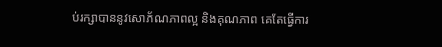ប់រក្សាបាននូវសោភ័ណភាពល្អ និងគុណភាព គេតែធ្វើការ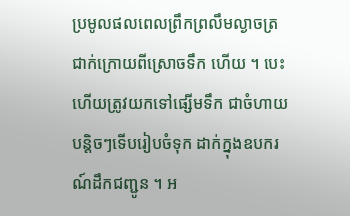ប្រមូលផលពេលព្រឹកព្រលឹមល្ងាចត្រជាក់ក្រោយពីស្រោចទឹក ហើយ ។ បេះហើយត្រូវយកទៅផ្សើមទឹក ជាចំហាយបន្ដិចៗទើបរៀបចំទុក ដាក់ក្នុងឧបករណ៍ដឹកជញ្ជូន ។ អ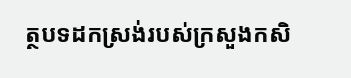ត្ថបទដកស្រង់របស់ក្រសួងកសិ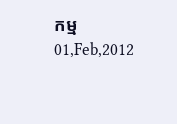កម្ម
01,Feb,2012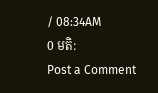/ 08:34AM
0 មតិ:
Post a Comment